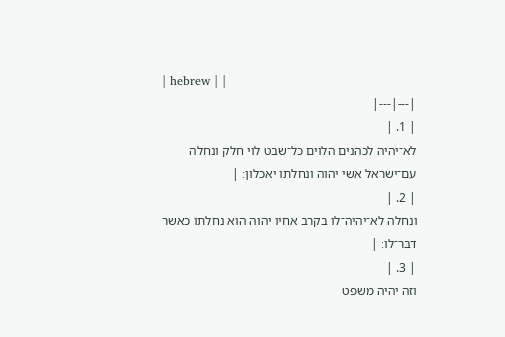| hebrew | |
|---|---|
| 1. |
לא־יהיה לכהנים הלוים כל־שבט לוי חלק ונחלה עם־ישראל אשי יהוה ונחלתו יאכלון׃ |
| 2. |
ונחלה לא־יהיה־לו בקרב אחיו יהוה הוא נחלתו כאשר דבר־לו׃ |
| 3. |
וזה יהיה משפט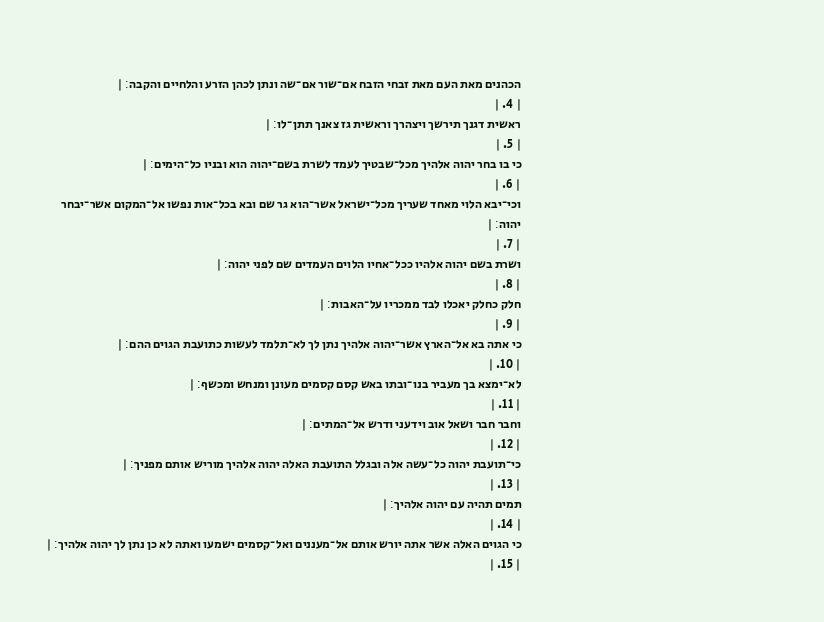הכהנים מאת העם מאת זבחי הזבח אם־שור אם־שה ונתן לכהן הזרע והלחיים והקבה׃ |
| 4. |
ראשית דגנך תירשך ויצהרך וראשית גז צאנך תתן־לו׃ |
| 5. |
כי בו בחר יהוה אלהיך מכל־שבטיך לעמד לשרת בשם־יהוה הוא ובניו כל־הימים׃ |
| 6. |
וכי־יבא הלוי מאחד שעריך מכל־ישראל אשר־הוא גר שם ובא בכל־אות נפשו אל־המקום אשר־יבחר יהוה׃ |
| 7. |
ושרת בשם יהוה אלהיו ככל־אחיו הלוים העמדים שם לפני יהוה׃ |
| 8. |
חלק כחלק יאכלו לבד ממכריו על־האבות׃ |
| 9. |
כי אתה בא אל־הארץ אשר־יהוה אלהיך נתן לך לא־תלמד לעשות כתועבת הגוים ההם׃ |
| 10. |
לא־ימצא בך מעביר בנו־ובתו באש קסם קסמים מעונן ומנחש ומכשף׃ |
| 11. |
וחבר חבר ושאל אוב וידעני ודרש אל־המתים׃ |
| 12. |
כי־תועבת יהוה כל־עשה אלה ובגלל התועבת האלה יהוה אלהיך מוריש אותם מפניך׃ |
| 13. |
תמים תהיה עם יהוה אלהיך׃ |
| 14. |
כי הגוים האלה אשר אתה יורש אותם אל־מעננים ואל־קסמים ישמעו ואתה לא כן נתן לך יהוה אלהיך׃ |
| 15. |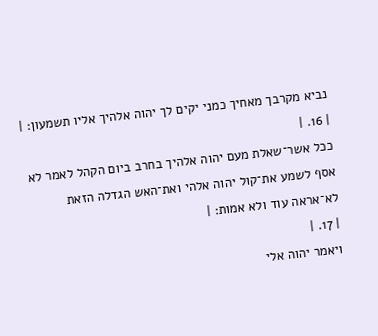נביא מקרבך מאחיך כמני יקים לך יהוה אלהיך אליו תשמעון׃ |
| 16. |
ככל אשר־שאלת מעם יהוה אלהיך בחרב ביום הקהל לאמר לא אסף לשמע את־קול יהוה אלהי ואת־האש הגדלה הזאת לא־אראה עוד ולא אמות׃ |
| 17. |
ויאמר יהוה אלי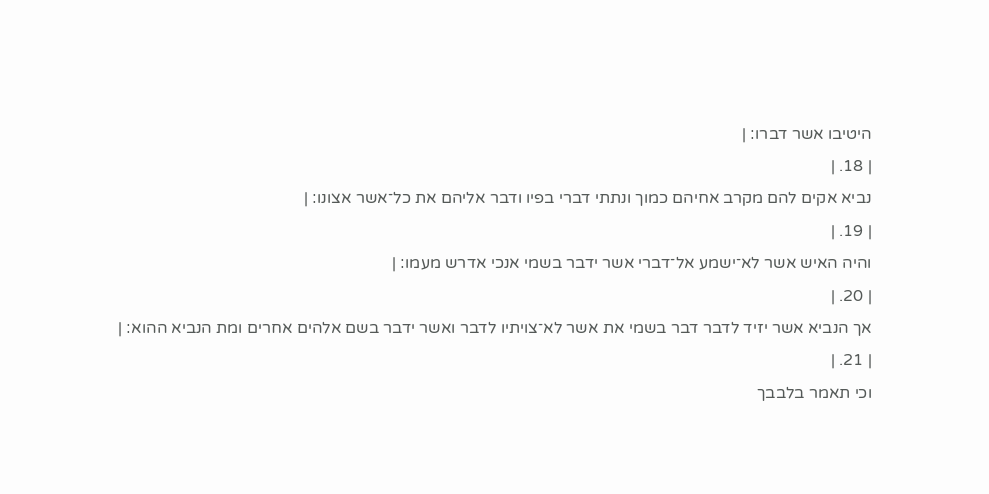היטיבו אשר דברו׃ |
| 18. |
נביא אקים להם מקרב אחיהם כמוך ונתתי דברי בפיו ודבר אליהם את כל־אשר אצונו׃ |
| 19. |
והיה האיש אשר לא־ישמע אל־דברי אשר ידבר בשמי אנכי אדרש מעמו׃ |
| 20. |
אך הנביא אשר יזיד לדבר דבר בשמי את אשר לא־צויתיו לדבר ואשר ידבר בשם אלהים אחרים ומת הנביא ההוא׃ |
| 21. |
וכי תאמר בלבבך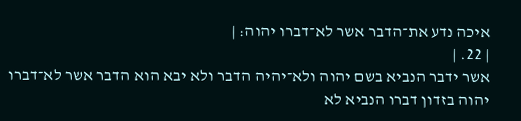איכה נדע את־הדבר אשר לא־דברו יהוה׃ |
| 22. |
אשר ידבר הנביא בשם יהוה ולא־יהיה הדבר ולא יבא הוא הדבר אשר לא־דברו יהוה בזדון דברו הנביא לא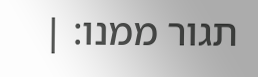תגור ממנו׃ |